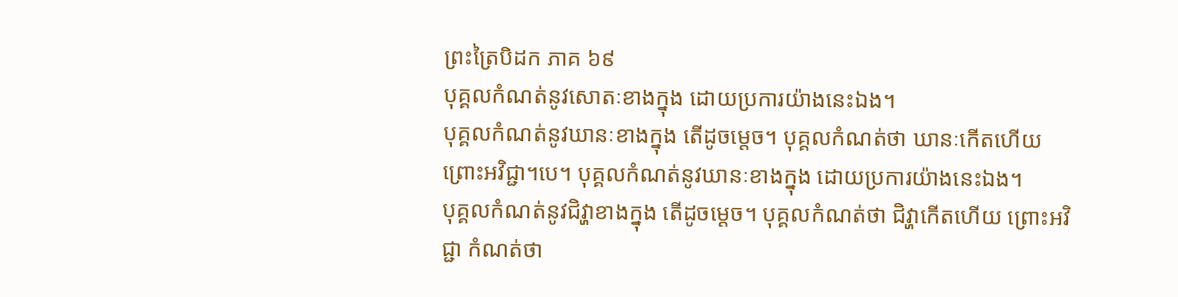ព្រះត្រៃបិដក ភាគ ៦៩
បុគ្គលកំណត់នូវសោតៈខាងក្នុង ដោយប្រការយ៉ាងនេះឯង។
បុគ្គលកំណត់នូវឃានៈខាងក្នុង តើដូចម្ដេច។ បុគ្គលកំណត់ថា ឃានៈកើតហើយ ព្រោះអវិជ្ជា។បេ។ បុគ្គលកំណត់នូវឃានៈខាងក្នុង ដោយប្រការយ៉ាងនេះឯង។
បុគ្គលកំណត់នូវជិវ្ហាខាងក្នុង តើដូចម្ដេច។ បុគ្គលកំណត់ថា ជិវ្ហាកើតហើយ ព្រោះអវិជ្ជា កំណត់ថា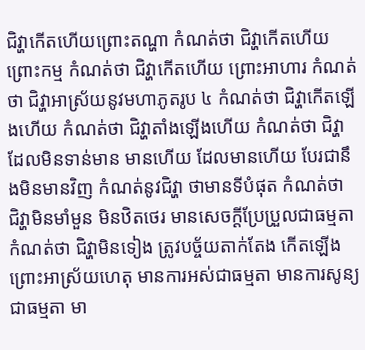ជិវ្ហាកើតហើយព្រោះតណ្ហា កំណត់ថា ជិវ្ហាកើតហើយព្រោះកម្ម កំណត់ថា ជិវ្ហាកើតហើយ ព្រោះអាហារ កំណត់ថា ជិវ្ហាអាស្រ័យនូវមហាភូតរូប ៤ កំណត់ថា ជិវ្ហាកើតឡើងហើយ កំណត់ថា ជិវ្ហាតាំងឡើងហើយ កំណត់ថា ជិវ្ហាដែលមិនទាន់មាន មានហើយ ដែលមានហើយ បែរជានឹងមិនមានវិញ កំណត់នូវជិវ្ហា ថាមានទីបំផុត កំណត់ថា ជិវ្ហាមិនមាំមួន មិនឋិតថេរ មានសេចក្ដីប្រែប្រួលជាធម្មតា កំណត់ថា ជិវ្ហាមិនទៀង ត្រូវបច្ច័យតាក់តែង កើតឡើងព្រោះអាស្រ័យហេតុ មានការអស់ជាធម្មតា មានការសូន្យជាធម្មតា មា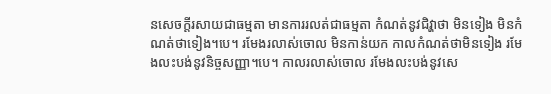នសេចក្ដីរសាយជាធម្មតា មានការរលត់ជាធម្មតា កំណត់នូវជិវ្ហាថា មិនទៀង មិនកំណត់ថាទៀង។បេ។ រមែងរលាស់ចោល មិនកាន់យក កាលកំណត់ថាមិនទៀង រមែងលះបង់នូវនិច្ចសញ្ញា។បេ។ កាលរលាស់ចោល រមែងលះបង់នូវសេ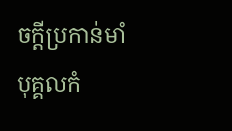ចក្ដីប្រកាន់មាំ បុគ្គលកំ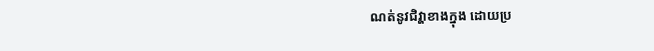ណត់នូវជិវ្ហាខាងក្នុង ដោយប្រ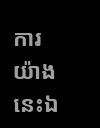ការយ៉ាងនេះឯ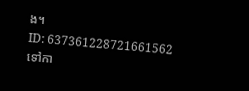ង។
ID: 637361228721661562
ទៅកា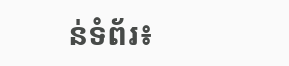ន់ទំព័រ៖